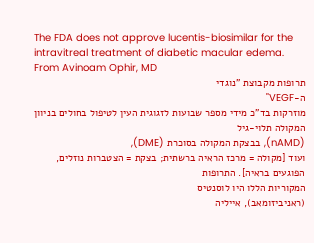The FDA does not approve lucentis-biosimilar for the intravitreal treatment of diabetic macular edema. From Avinoam Ophir, MD
תרופות מקבוצת "נוגדי
ה-VEGF"
מוזרקות בד"כ מידי מספר שבועות לזגוגית העין לטיפול בחולים בניוון המקולה תלוי-גיל
(nAMD), בבצקת המקולה בסוכרת (DME),
ועוד [מקולה = מרכז הראיה ברשתית; בצקת = הצטברות נוזלים, הפוגעים בראיה]. התרופות
המקוריות הללו היו לוסנטיס
(ראניביזומאב), אייליה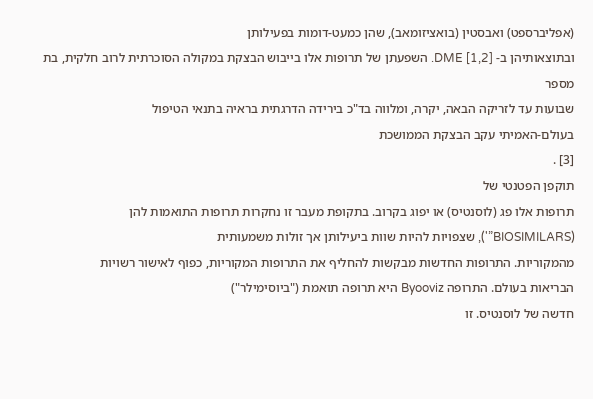(אפליברספט) ואבסטין (בואציזומאב), שהן כמעט-דומות בפעילותן
ובתוצאותיהן ב- DME [1,2]. השפעתן של תרופות אלו בייבוש הבצקת במקולה הסוכרתית לרוב חלקית, בת מספר
שבועות עד לזריקה הבאה, יקרה, ומלווה בד"כ בירידה הדרגתית בראיה בתנאי הטיפול
בעולם-האמיתי עקב הבצקת הממושכת
[3] .
תוקפן הפטנטי של
תרופות אלו פג (לוסנטיס) או יפוג בקרוב. בתקופת מעבר זו נחקרות תרופות התואמות להן
(BIOSIMILARS”'), שצפויות להיות שוות ביעילותן אך זולות משמעותית
מהמקוריות. התרופות החדשות מבקשות להחליף את התרופות המקוריות, כפוף לאישור רשויות
הבריאות בעולם. התרופה Byooviz היא תרופה תואמת ("ביוסימילר")
חדשה של לוסנטיס. זו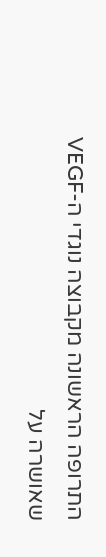התרופה הראשונה מקבוצה נוגדי ה-VEGF
שאושרה על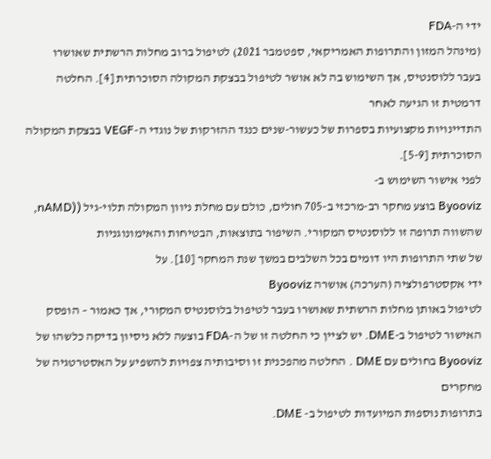ידי ה-FDA
(מינהל המזון והתרופות האמריקאי, ספטמבר 2021) לטיפול ברוב מחלות הרשתית שאושרו
בעבר ללוסנטיס, אך השימוש בה לא אושר לטיפול בבצקת המקולה הסוכרתית [4]. החלטה דרמטית זו הגיעה לאחר
התדיינויות מקצועיות בספרות של כעשור-שנים כנגד ההזרקות של נוגדי ה-VEGF בבצקת המקולה הסוכרתית [5-9].
לפני אישור השימוש ב-
Byooviz בוצע מחקר רב-מרכזי ב-705 חולים, כולם עם מחלת ניוון המקולה תלוי-גיל ((nAMD, שהשווה תרופה זו ללוסנטיס המקורי. השיפור בתוצאות, הבטיחות והאימונוגניות
של שתי התרופות היו דומים בכל השלבים במשך שנת המחקר [10]. על
ידי אקסטרפולציה (הערכה) אושרה Byooviz
לטיפול באותן מחלות הרשתית שאושרו בעבר לטיפול בלוסנטיס המקורי, אך כאמור – הופסק
האישור לטיפול ב-DME. יש לציין כי החלטה זו של ה-FDA בוצעה ללא ניסיון בדיקה כלשהו של Byooviz בחולים עם DME . החלטה מהפכנית זו וסיבותיה צפויות להשפיע על האסטרטגיה של מחקרים
בתרופות נוספות המיועדות לטיפול ב- DME.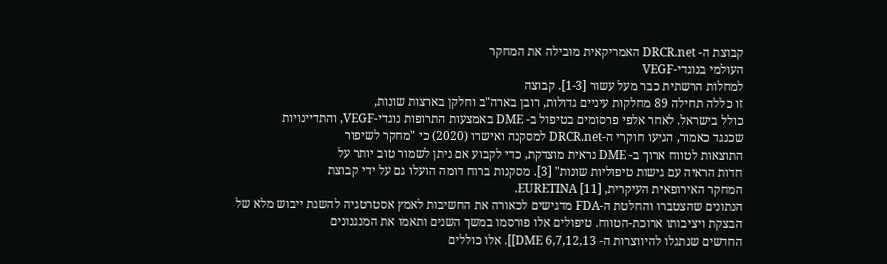קבוצת ה- DRCR.net האמריקאית מובילה את המחקר
העולמי בנוגדי-VEGF
למחלות הרשתית כבר מעל עשור [1-3]. קבוצה
זו כללה תחילה 89 מחלקות עיניים גדולות, רובן בארה"ב וחלקן בארצות שונות,
כולל בישראל. לאחר אלפי פרסומים בטיפול ב- DME באמצעות התרופות נוגדי-VEGF, והתדיינויות
שכנגד כאמור, הגיעו חוקרי ה-DRCR.net למסקנה ואישרו (2020) כי "מחקר לשיפור
התוצאות לטווח ארוך ב- DME נראית מוצדקת, כדי לקבוע אם ניתן לשמור טוב יותר על
חדות הראיה עם גישות טיפוליות שונות" [3]. מסקנות ברוח דומה הועלו גם על ידי קבוצת
המחקר האירופאית העיקרית, EURETINA [11].
הנתונים שהצטברו והחלטת ה-FDA מדגישים לכאורה את החשיבות לאמץ אסטרטגיה להשגת ייבוש מלא של
הבצקת ויציבותו ארוכת-הטווח. טיפולים אלו פורסמו במשך השנים ותאמו את המנגנונים
החדשים שנתגלו להיווצרות ה- DME 6,7,12,13]]. אלו כוללים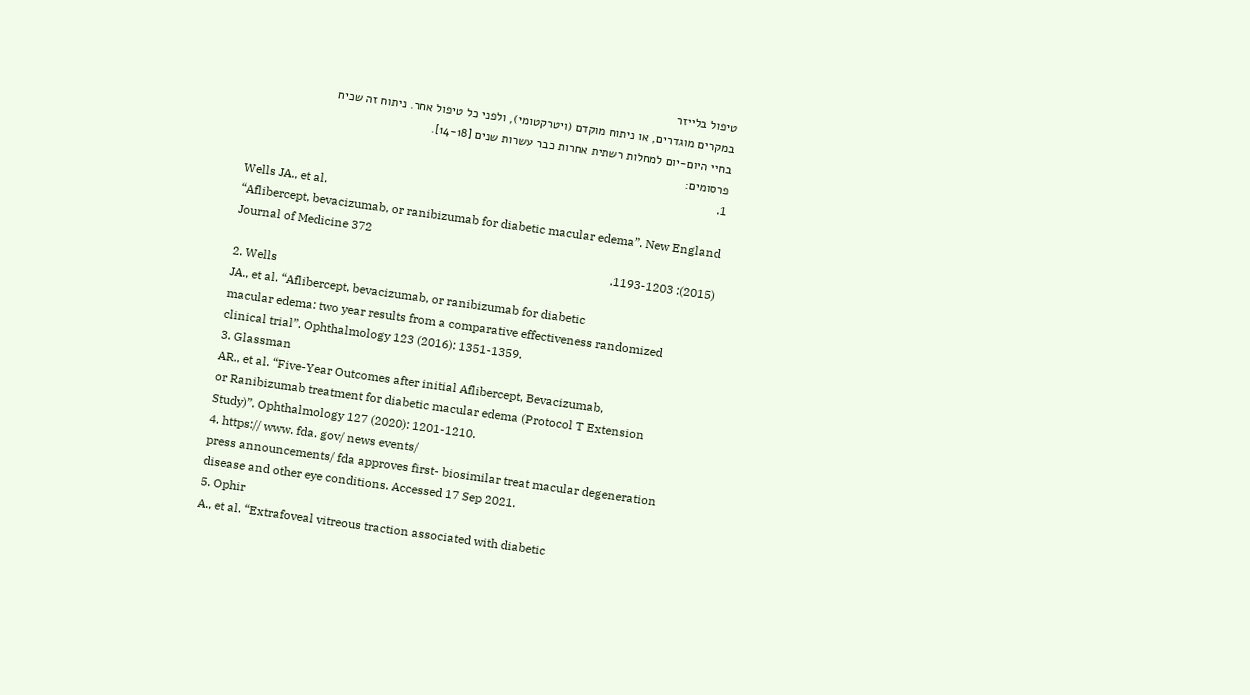טיפול בלייזר
במקרים מוגדרים, או ניתוח מוקדם (ויטרקטומי), ולפני כל טיפול אחר. ניתוח זה שכיח
בחיי היום-יום למחלות רשתית אחרות כבר עשרות שנים [14-18].
פרסומים:
1.
Wells JA., et al.
“Aflibercept, bevacizumab, or ranibizumab for diabetic macular edema”. New England Journal of Medicine 372
(2015): 1193-1203.
2. Wells
JA., et al. “Aflibercept, bevacizumab, or ranibizumab for diabetic
macular edema: two year results from a comparative effectiveness randomized
clinical trial”. Ophthalmology 123 (2016): 1351-1359.
3. Glassman
AR., et al. “Five-Year Outcomes after initial Aflibercept, Bevacizumab,
or Ranibizumab treatment for diabetic macular edema (Protocol T Extension
Study)”. Ophthalmology 127 (2020): 1201-1210.
4. https:// www. fda. gov/ news events/
press announcements/ fda approves first- biosimilar treat macular degeneration
disease and other eye conditions. Accessed 17 Sep 2021.
5. Ophir
A., et al. “Extrafoveal vitreous traction associated with diabetic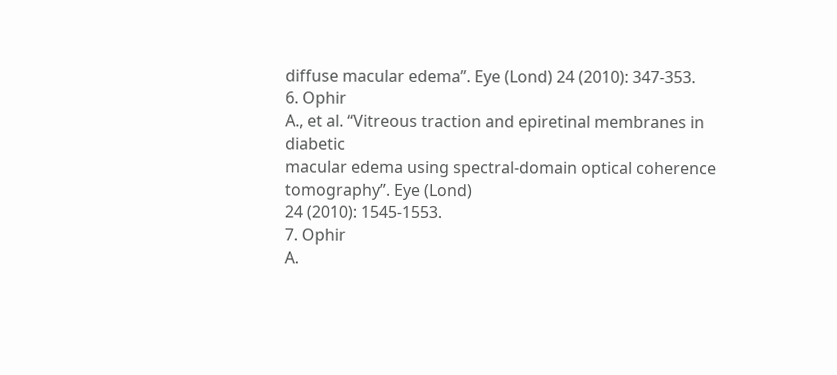diffuse macular edema”. Eye (Lond) 24 (2010): 347-353.
6. Ophir
A., et al. “Vitreous traction and epiretinal membranes in diabetic
macular edema using spectral-domain optical coherence tomography”. Eye (Lond)
24 (2010): 1545-1553.
7. Ophir
A.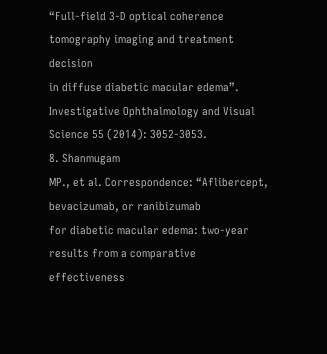“Full-field 3-D optical coherence tomography imaging and treatment decision
in diffuse diabetic macular edema”. Investigative Ophthalmology and Visual
Science 55 (2014): 3052-3053.
8. Shanmugam
MP., et al. Correspondence: “Aflibercept, bevacizumab, or ranibizumab
for diabetic macular edema: two-year results from a comparative effectiveness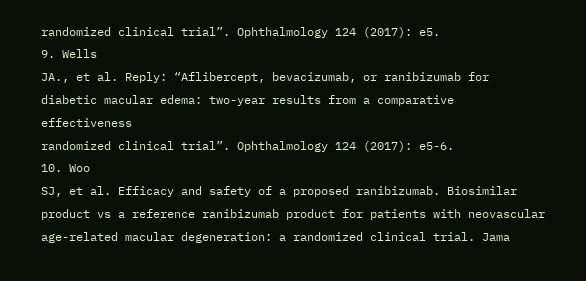randomized clinical trial”. Ophthalmology 124 (2017): e5.
9. Wells
JA., et al. Reply: “Aflibercept, bevacizumab, or ranibizumab for
diabetic macular edema: two-year results from a comparative effectiveness
randomized clinical trial”. Ophthalmology 124 (2017): e5-6.
10. Woo
SJ, et al. Efficacy and safety of a proposed ranibizumab. Biosimilar
product vs a reference ranibizumab product for patients with neovascular
age-related macular degeneration: a randomized clinical trial. Jama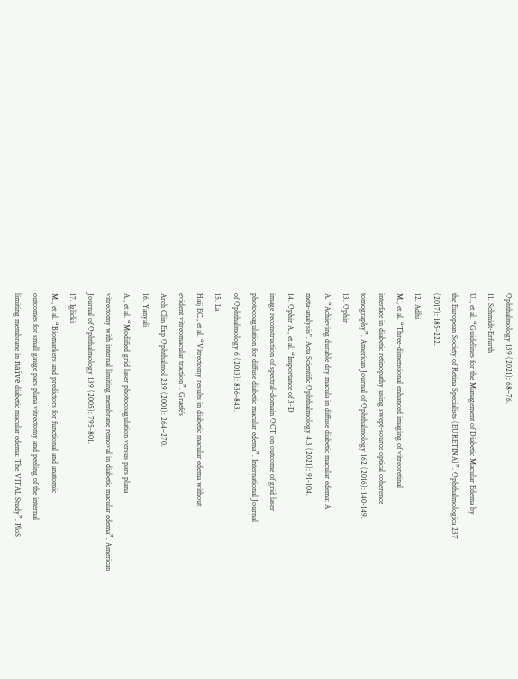Ophthalmology 139 (2021): 68–76.
11. Schmidt-Erfurth
U., et al. “Guidelines for the Management of Diabetic Macular Edema by
the European Society of Retina Specialists (EURETINA)”. Ophthalmologica 237
(2017): 185-222.
12. Adhi
M., et al. “Three-dimensional enhanced imaging of vitreoretinal
interface in diabetic retinopathy using swept-source optical coherence
tomography”. American Journal of Ophthalmology 162 (2016): 140-149.
13. Ophir
A. “Achieving durable dry macula in diffuse diabetic macular edema: A
meta-analysis". Acta Scientific Ophthalmology 4.3 (2021): 91-104.
14. Ophir A., et al. “Importance of 3-D
image reconstruction of spectral-domain OCT on outcome of grid laser
photocoagulation for diffuse diabetic macular edema”. International Journal
of Ophthalmology 6 (2013): 836-843.
15. La
Haij EC., et al. “Vitrectomy results in diabetic macular edema without
evident vitreomacular traction”. Graefe’s
Arch Clin Exp Ophthalmol 239 (2001): 264–270.
16. Yanyali
A., et al. “Modified grid laser photocoagulation versus pars plana
vitrectomy with internal limiting membrane removal in diabetic macular edema”. American
Journal of Ophthalmology 139 (2005): 795-801.
17. Iglicki
M., et al. “Biomarkers and predictors for functional and anatomic
outcomes for small gauge pars plana vitrectomy and peeling of the internal
limiting membrane in naïve diabetic macular edema: The VITAL Study”. PloS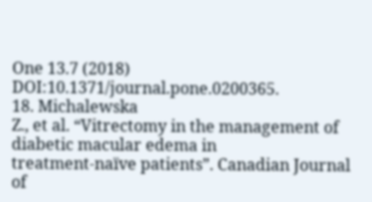One 13.7 (2018) DOI:10.1371/journal.pone.0200365.
18. Michalewska
Z., et al. “Vitrectomy in the management of diabetic macular edema in
treatment-naïve patients”. Canadian Journal of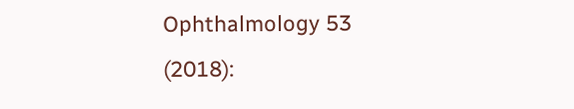Ophthalmology 53 (2018):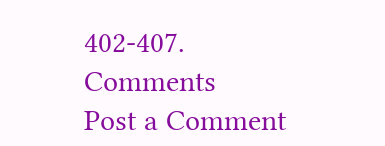402-407.
Comments
Post a Comment